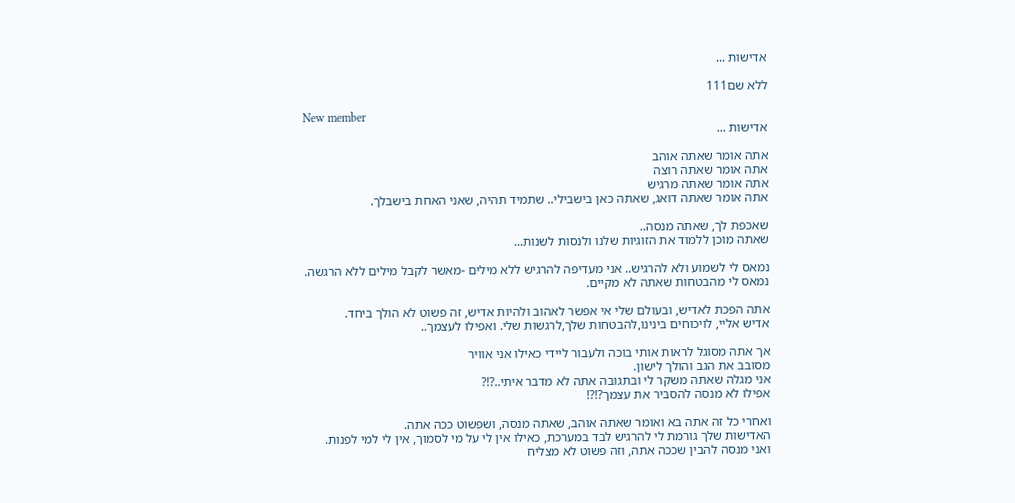אדישות ...

ללא שם111

New member
אדישות ...

אתה אומר שאתה אוהב
אתה אומר שאתה רוצה
אתה אומר שאתה מרגיש
אתה אומר שאתה דואג, שאתה כאן בישבילי.. שתמיד תהיה, שאני האחת בישבלך.

שאכפת לך, שאתה מנסה..
שאתה מוכן ללמוד את הזוגיות שלנו ולנסות לשנות...

נמאס לי לשמוע ולא להרגיש.. אני מעדיפה להרגיש ללא מילים -מאשר לקבל מילים ללא הרגשה.
נמאס לי מהבטחות שאתה לא מקיים.

אתה הפכת לאדיש, ובעולם שלי אי אפשר לאהוב ולהיות אדיש, זה פשוט לא הולך ביחד.
אדיש אליי, לויכוחים בינינו,להבטחות שלך,לרגשות שלי. ואפילו לעצמך..

אך אתה מסוגל לראות אותי בוכה ולעבור ליידי כאילו אני אוויר
מסובב את הגב והולך לישון.
אני מגלה שאתה משקר לי ובתגובה אתה לא מדבר איתי..?!?
אפילו לא מנסה להסביר את עצמך?!?!

ואחרי כל זה אתה בא ואומר שאתה אוהב, שאתה מנסה, ושפשוט ככה אתה.
האדישות שלך גורמת לי להרגיש לבד במערכת, כאילו אין לי על מי לסמוך, אין לי למי לפנות.
ואני מנסה להבין שככה אתה, וזה פשוט לא מצליח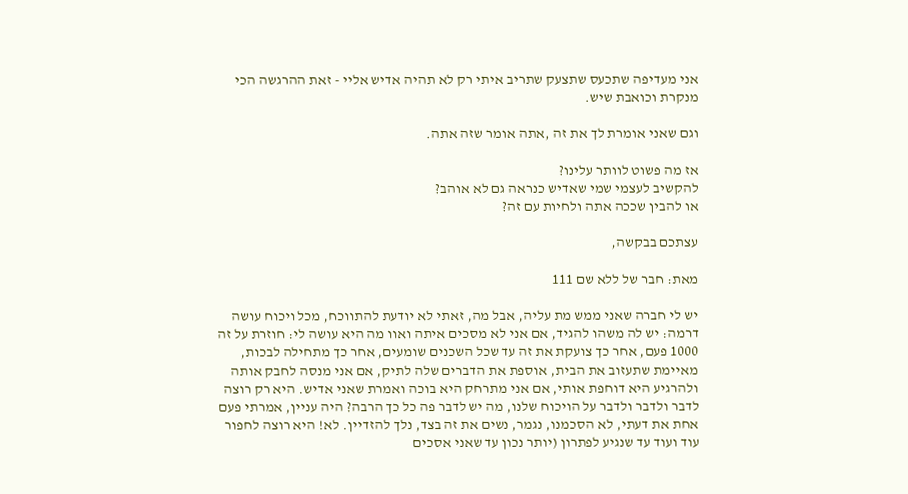אני מעדיפה שתכעס שתצעק שתריב איתי רק לא תהיה אדיש אליי - זאת ההרגשה הכי מנקרת וכואבת שיש.

וגם שאני אומרת לך את זה ,אתה אומר שזה אתה.

אז מה פשוט לוותר עלינו?
להקשיב לעצמי שמי שאדיש כנראה גם לא אוהב?
או להבין שככה אתה ולחיות עם זה?

עצתכם בבקשה,

מאת: חבר של ללא שם 111

יש לי חברה שאני ממש מת עליה, אבל מה, זאתי לא יודעת להתווכח, מכל ויכוח עושה דרמה: יש לה משהו להגיד, אם אני לא מסכים איתה ואוו מה היא עושה לי: חוזרת על זה 1000 פעם, אחר כך צועקת את זה עד שכל השכנים שומעים, אחר כך מתחילה לבכות, מאיימת שתעזוב את הבית, אוספת את הדברים שלה לתיק, אם אני מנסה לחבק אותה ולהרגיע היא דוחפת אותי, אם אני מתרחק היא בוכה ואמרת שאני אדיש. היא רק רוצה לדבר ולדבר ולדבר על הויכוח שלנו, מה יש לדבר פה כל כך הרבה? היה עניין, אמרתי פעם אחת את דעתי, לא הסכמנו, נגמר, נשים את זה בצד, נלך להזדיין. לא! היא רוצה לחפור עוד ועוד עד שנגיע לפתרון (יותר נכון עד שאני אסכים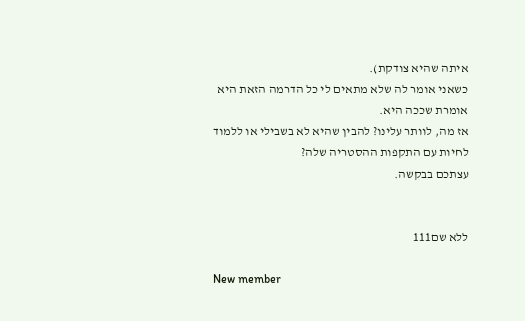איתה שהיא צודקת).
כשאני אומר לה שלא מתאים לי כל הדרמה הזאת היא אומרת שככה היא.
אז מה, לוותר עלינו? להבין שהיא לא בשבילי או ללמוד לחיות עם התקפות ההסטריה שלה?
עצתכם בבקשה.


ללא שם111

New member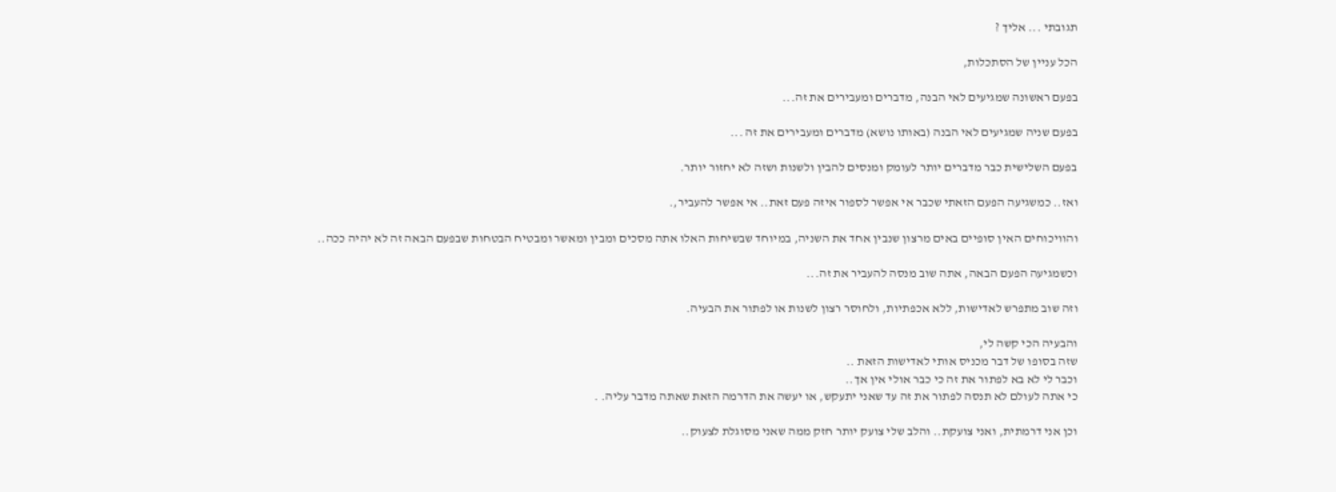תגובתי ... אליך ?

הכל עניין של הסתכלות,

בפעם ראשונה שמגיעים לאי הבנה, מדברים ומעבירים את זה...

בפעם שניה שמגיעים לאי הבנה (באותו נושא) מדברים ומעבירים את זה ...

בפעם השלישית כבר מדברים יותר לעומק ומנסים להבין ולשנות ושזה לא יחזור יותר.

ואז.. כמשגיעה הפעם הזאתי שכבר אי אפשר לספור איזה פעם זאת.. אי אפשר להעביר,.

והוויכוחים האין סופיים באים מרצון שנבין אחד את השניה, במיוחד שבשיחות האלו אתה מסכים ומבין ומאשר ומבטיח הבטחות שבפעם הבאה זה לא יהיה ככה..

וכשמגיעה הפעם הבאה, אתה שוב מנסה להעביר את זה...

וזה שוב מתפרש לאדישות, ללא אכפתיות, ולחוסר רצון לשנות או לפתור את הבעיה.

והבעיה הכי קשה לי,
שזה בסופו של דבר מכניס אותי לאדישות הזאת ..
וכבר לי לא בא לפתור את זה כי כבר אולי אין אך..
כי אתה לעולם לא תנסה לפתור את זה עד שאני יתעקש, או יעשה את הדרמה הזאת שאתה מדבר עליה. .

וכן אני דרמתית, ואני צועקת.. והלב שלי צועק יותר חזק ממה שאני מסוגלת לצעוק..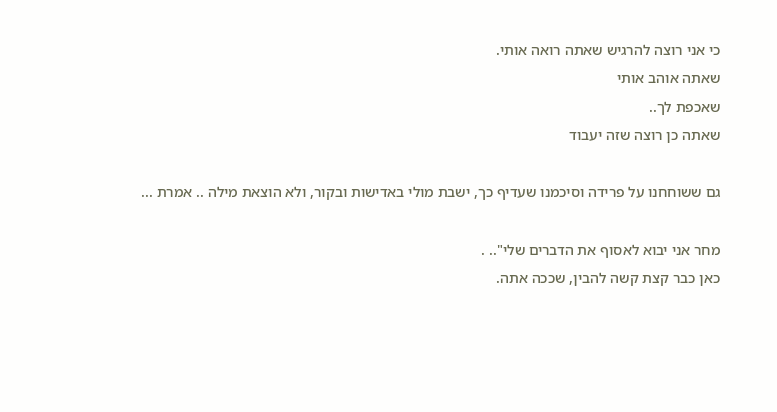כי אני רוצה להרגיש שאתה רואה אותי.
שאתה אוהב אותי
שאכפת לך..
שאתה כן רוצה שזה יעבוד

גם ששוחחנו על פרידה וסיכמנו שעדיף כך, ישבת מולי באדישות ובקור, ולא הוצאת מילה .. אמרת ...

מחר אני יבוא לאסוף את הדברים שלי".. .
כאן כבר קצת קשה להבין, שככה אתה.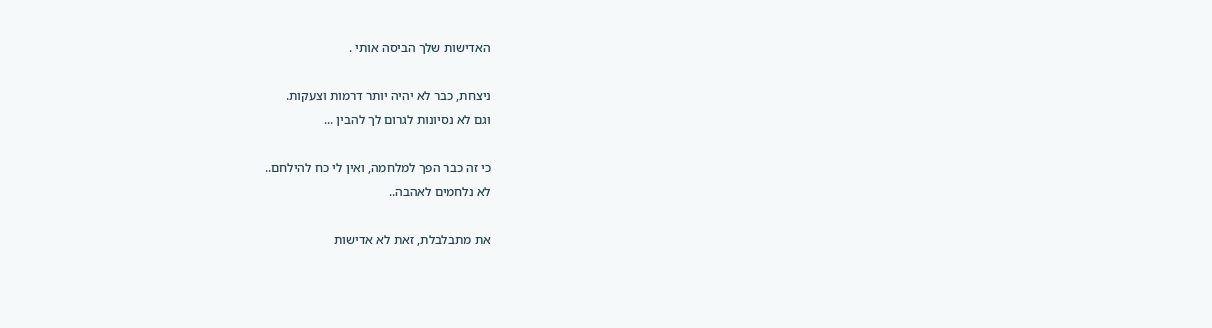האדישות שלך הביסה אותי .

ניצחת, כבר לא יהיה יותר דרמות וצעקות.
וגם לא נסיונות לגרום לך להבין ...

כי זה כבר הפך למלחמה, ואין לי כח להילחם..
לא נלחמים לאהבה..

את מתבלבלת, זאת לא אדישות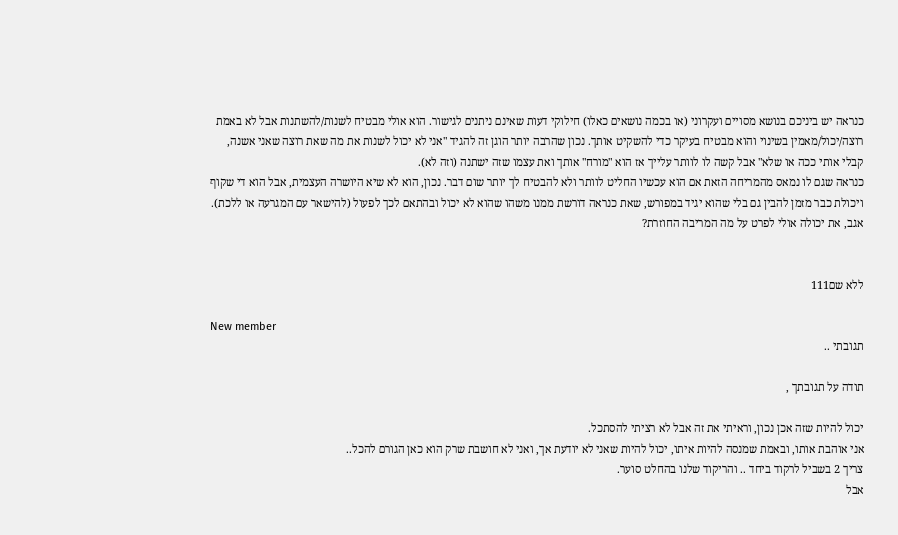כנראה יש ביניכם בנושא מסויים ועקרוני (או בכמה נושאים כאלו) חילוקי דעות שאינם ניתנים לגישור. הוא אולי מבטיח לשנות/להשתנות אבל לא באמת רוצה/יכול/מאמין בשינוי והוא מבטיח בעיקר כדי להשקיט אותך. נכון שהרבה יותר הוגן זה להגיד "אני לא יכול לשנות את מה שאת רוצה שאני אשנה, קבלי אותי ככה או שלא" אבל קשה לו לוותר עלייך אז הוא "מורח" אותך ואת עצמו שזה ישתנה (וזה לא).
כנראה שגם לו נמאס מהמריחה הזאת אם הוא עכשיו החליט לוותר ולא להבטיח לך יותר שום דבר. נכון, הוא לא שיא היושרה העצמית, אבל הוא די שקוף ויכולת כבר מזמן להבין גם בלי שהוא יגיד במפורש, שאת כנראה דורשת ממנו משהו שהוא לא יכול ובהתאם לכך לפעול (להישאר עם המגרעה או ללכת).
אגב, את יכולה אולי לפרט על מה המריבה החוזרת?


ללא שם111

New member
תגובתי ..

תודה על תגובתך ,

יכול להיות שזה אכן נכון, וראיתי את זה אבל לא רציתי להסתכל.
אני אוהבת אותו, ובאמת שמנסה להיות איתו, יכול להיות שאני לא יודעת אך, ואני לא חושבת שרק הוא כאן הגורם להכל..
צריך 2 בשביל לרקוד ביחד .. והריקוד שלנו בהחלט סוער.
אבל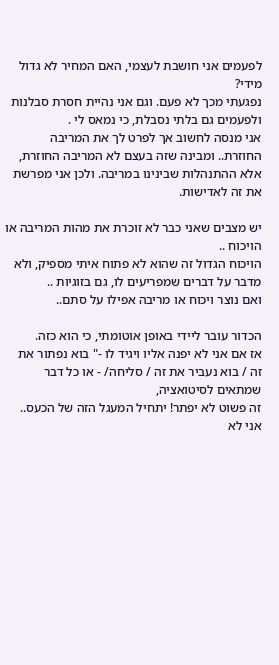לפעמים אני חושבת לעצמי, האם המחיר לא גדול מידי?
נפגעתי מכך לא פעם. וגם אני נהיית חסרת סבלנות ולפעמים גם בלתי נסבלת, כי נמאס לי .
אני מנסה לחשוב אך לפרט לך את המריבה החוזרת.. ומבינה שזה בעצם לא המריבה החוזרת, אלא ההתנהלות שבינינו במריבה. ולכן אני מפרשת את זה לאדישות.

יש מצבים שאני כבר לא זוכרת את מהות המריבה או הויכוח ..
הויכוח הגדול זה שהוא לא פתוח איתי מספיק, ולא מדבר על דברים שמפריעים לו, גם בזוגיות ..
ואם נוצר ויכוח או מריבה אפילו על סתם..

הכדור עובר ליידי באופן אוטומתי, כי הוא כזה.
אז אם אני לא יפנה אליו ויגיד לו -" בוא נפתור את זה / בוא נעביר את זה / סליחה/ - או כל דבר שמתאים לסיטואציה,
זה פשוט לא יפתר! יתחיל המעגל הזה של הכעס.. אני לא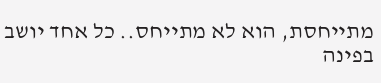מתייחסת, הוא לא מתייחס.. כל אחד יושב בפינה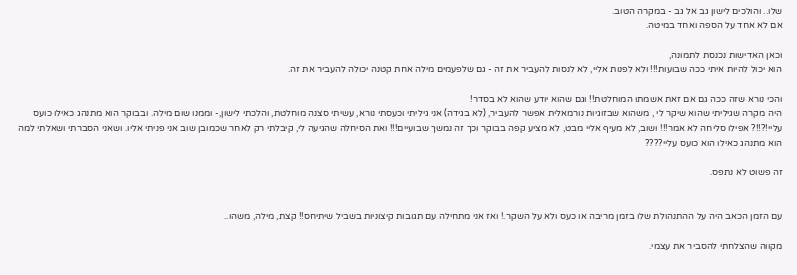שלו.. והולכים לישון גב אל גב - במקרה הטוב.
אם לא אחד על הספה ואחד במיטה.

וכאן האדישות נכנסת לתמונה,
הוא יכול להיות איתי ככה שבועות!!! ולא לפנות אליי, לא לנסות להעביר את זה - גם שלפעמים מילה אחת קטנה יכולה להעביר את זה.

והכי נורא שזה ככה גם אם זאת אשמתו המוחלטת!! וגם שהוא יודע שהוא לא בסדר!
היה מקרה שגיליתי שהוא שיקר לי , משהוא שבזוגיות נורמאלית אפשר להעביר, (לא בגידה) אני גיליתי וכעסתי נורא, עשיתי סצנה מוחלטת, והלכתי לישון,- וממנו שום מילה. ובבוקר הוא מתנהג כאילו כועס עליי!?!!? אפילו סליחה לא אמר!!! ושוב, לא מעיף אליי מבט, לא מציע קפה בבוקר וכך זה נמשך שבועיים!!! ואת הסיחלה שהגיעה לי, קיבלתי רק לאחר שכמובן שוב אני פניתי אליו. ושאני הסברתי ושאלתי למה הוא מתנהג כאילו הוא כועס עליי????

זה פשוט לא נתפס.


עם הזמן הכאב היה על ההתנהולת שלו בזמן מריבה או כעס ולא על השקר.! ואז אני מתחילה עם תגובות קיצוניות בשביל שיתיחס!! קצת, מילה, משהו..

מקווה שהצלחתי להסביר את עצמי.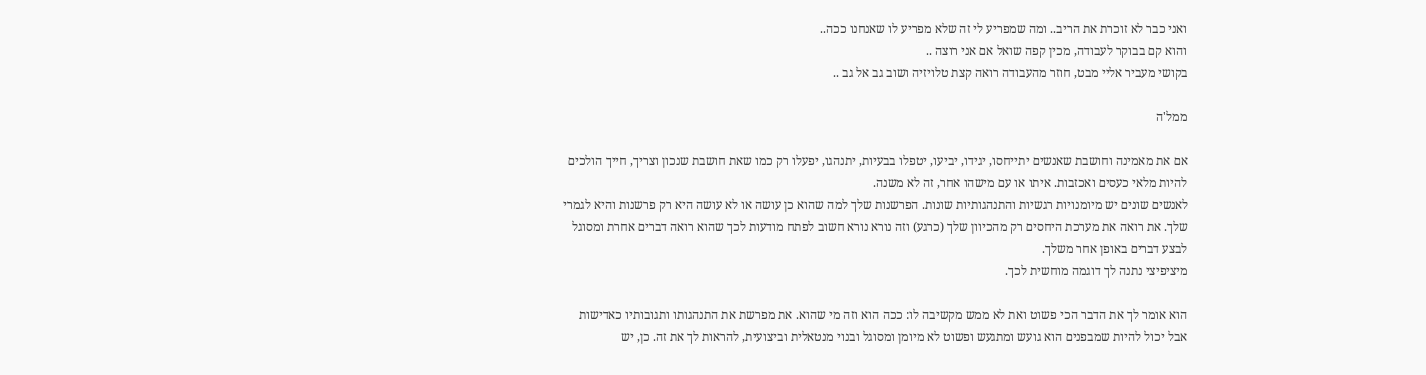ואני כבר לא זוכרת את הריב.. ומה שמפריע לי זה שלא מפריע לו שאנחנו ככה..
והוא קם בבוקר לעבודה, מכין קפה שואל אם אני רוצה ..
בקושי מעביר אליי מבט, חוזר מהעבודה רואה קצת טלויזיה ושוב גב אל גב ..

ממל'ה

אם את מאמינה וחושבת שאנשים יתייחסו, יגידו, יביעו, יטפלו בבעיות, יתנהגו, יפעלו רק כמו שאת חושבת שנכון וצריך, חייך הולכים להיות מלאי כעסים ואכזבות. איתו או עם מישהו אחר, זה לא משנה.
לאנשים שונים יש מיומנויות רגשיות והתנהגותיות שונות. הפרשנות שלך למה שהוא כן עושה או לא עושה היא רק פרשנות והיא לגמרי שלך. את רואה את מערכת היחסים רק מהכיוון שלך (כרגע) וזה נורא נורא חשוב לפתח מודעות לכך שהוא רואה דברים אחרת ומסוגל לבצע דברים באופן אחר משלך.
מיציפיצי נתנה לך דוגמה מוחשית לכך.

הוא אומר לך את הדבר הכי פשוט ואת לא ממש מקשיבה לו: ככה הוא וזה מי שהוא. את מפרשת את התנהגותו ותגובותיו כאדישות אבל יכול להיות שמבפנים הוא גועש ומתגעש ופשוט לא מיומן ומסוגל ובנוי מנטאלית וביצועית, להראות לך את זה. כן, יש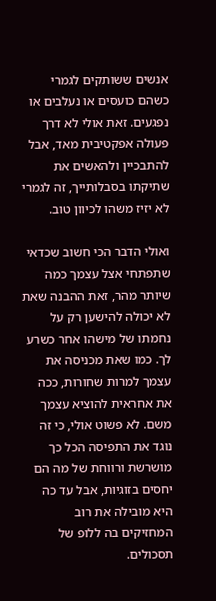אנשים ששותקים לגמרי כשהם כועסים או נעלבים או נפגעים. זאת אולי לא דרך פעולה אפקטיבית מאד, אבל להתבכיין ולהאשים את שתיקתו בסבלותייך, זה לגמרי לא יזיז משהו לכיוון טוב.

ואולי הדבר הכי חשוב שכדאי שתפתחי אצל עצמך כמה שיותר מהר, זאת ההבנה שאת לא יכולה להישען רק על נחמתו של מישהו אחר כשרע לך. כמו שאת מכניסה את עצמך למרות שחורות, ככה את אחראית להוציא עצמך משם. לא פשוט אולי, כי זה נוגד את התפיסה הכל כך מושרשת ורווחת של מה הם יחסים בזוגיות, אבל עד כה היא מובילה את רוב המחזיקים בה ללופ של תסכולים.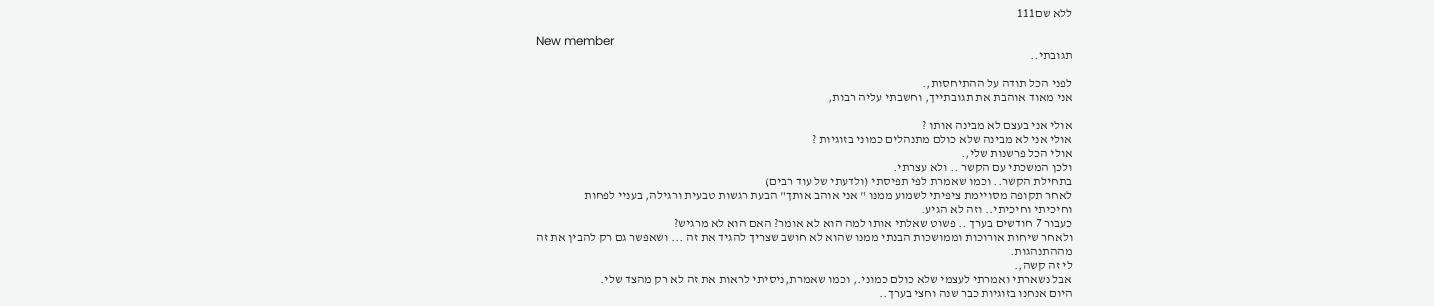ללא שם111

New member
תגובתי..

לפני הכל תודה על ההתיחסות,.
אני מאוד אוהבת את תגובתייך, וחשבתי עליה רבות,

אולי אני בעצם לא מבינה אותו ?
אולי אני לא מבינה שלא כולם מתנהלים כמוני בזוגיות ?
אולי הכל פרשנות שלי,.
ולכן המשכתי עם הקשר .. ולא עצרתי.
בתחילת הקשר.. וכמו שאמרת לפי תפיסתי (ולדעתי של עוד רבים)
לאחר תקופה מסויימת ציפיתי לשמוע ממנו " אני אוהב אותך" הבעת רגשות טבעית ורגילה, בעניי לפחות
וחיכיתי וחיכיתי.. וזה לא הגיע.
כעבור 7 חודשים בערך .. פשוט שאלתי אותו למה הוא לא אומר? האם הוא לא מרגיש?
ולאחר שיחות אורוכות וממושכות הבנתי ממנו שהוא לא חושב שצריך להגיד את זה ... ושאפשר גם רק להבין את זה מההתנהגות.
לי זה קשה,.
אבל נשארתי ואמרתי לעצמי שלא כולם כמוני., וכמו שאמרת,ניסיתי לראות את זה לא רק מהצד שלי.
היום אנחנו בזוגיות כבר שנה וחצי בערך..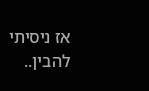אז ניסיתי להבין..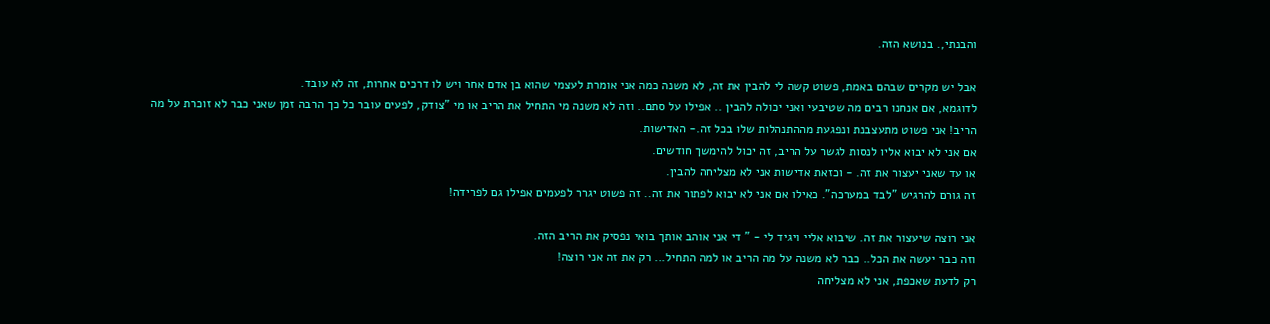והבנתי,. בנושא הזה.

אבל יש מקרים שבהם באמת, פשוט קשה לי להבין את זה, לא משנה כמה אני אומרת לעצמי שהוא בן אדם אחר ויש לו דרכים אחרות, זה לא עובד.
לדוגמא, אם אנחנו רבים מה שטיבעי ואני יכולה להבין .. אפילו על סתם.. וזה לא משנה מי התחיל את הריב או מי "צודק, לפעים עובר כל כך הרבה זמן שאני כבר לא זוכרת על מה הריב! אני פשוט מתעצבנת ונפגעת מההתנהלות שלו בכל זה.- האדישות.
אם אני לא יבוא אליו לנסות לגשר על הריב, זה יכול להימשך חודשים.
או עד שאני יעצור את זה. - וכזאת אדישות אני לא מצליחה להבין.
זה גורם להרגיש "לבד במערכה". כאילו אם אני לא יבוא לפתור את זה.. זה פשוט יגרר לפעמים אפילו גם לפרידה!

אני רוצה שיעצור את זה. שיבוא אליי ויגיד לי - " די אני אוהב אותך בואי נפסיק את הריב הזה.
וזה כבר יעשה את הכל.. כבר לא משנה על מה הריב או למה התחיל... רק את זה אני רוצה!
רק לדעת שאכפת, אני לא מצליחה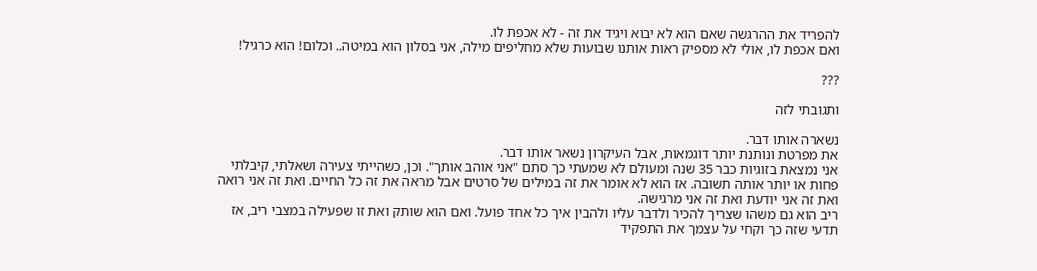להפריד את ההרגשה שאם הוא לא יבוא ויגיד את זה - לא אכפת לו.
ואם אכפת לו, אולי לא מספיק ראות אותנו שבועות שלא מחליפים מילה, אני בסלון הוא במיטה.. וכלום! הוא כרגיל!

???

ותגובתי לזה

נשארה אותו דבר.
את מפרטת ונותנת יותר דוגמאות, אבל העיקרון נשאר אותו דבר.
אני נמצאת בזוגיות כבר 35 שנה ומעולם לא שמעתי כך סתם "אני אוהב אותך". וכן, כשהייתי צעירה ושאלתי, קיבלתי פחות או יותר אותה תשובה. אז הוא לא אומר את זה במילים של סרטים אבל מראה את זה כל החיים. ואת זה אני רואה ואת זה אני יודעת ואת זה אני מרגישה.
ריב הוא גם משהו שצריך להכיר ולדבר עליו ולהבין איך כל אחד פועל. ואם הוא שותק ואת זו שפעילה במצבי ריב, אז תדעי שזה כך וקחי על עצמך את התפקיד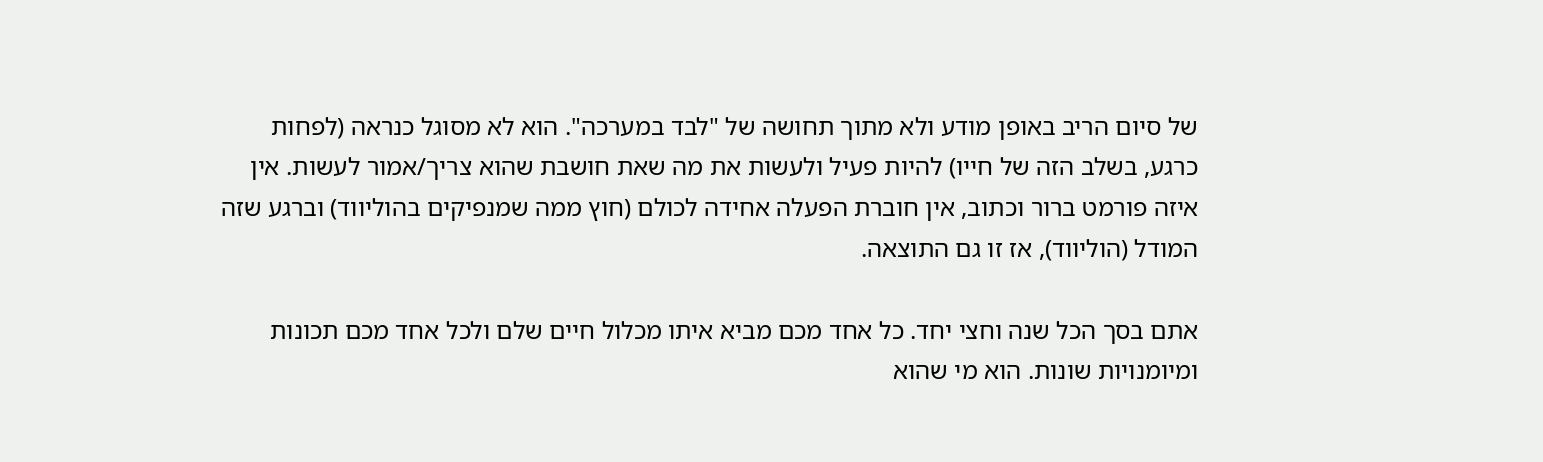של סיום הריב באופן מודע ולא מתוך תחושה של "לבד במערכה". הוא לא מסוגל כנראה (לפחות כרגע, בשלב הזה של חייו) להיות פעיל ולעשות את מה שאת חושבת שהוא צריך/אמור לעשות. אין איזה פורמט ברור וכתוב, אין חוברת הפעלה אחידה לכולם (חוץ ממה שמנפיקים בהוליווד) וברגע שזה המודל (הוליווד), אז זו גם התוצאה.

אתם בסך הכל שנה וחצי יחד. כל אחד מכם מביא איתו מכלול חיים שלם ולכל אחד מכם תכונות ומיומנויות שונות. הוא מי שהוא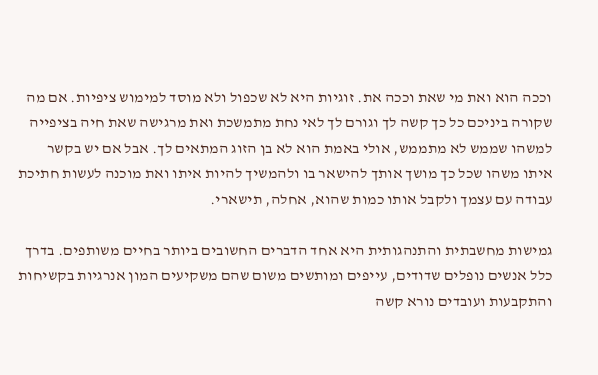וככה הוא ואת מי שאת וככה את. זוגיות היא לא שכפול ולא מוסד למימוש ציפיות. אם מה שקורה ביניכם כל כך קשה לך וגורם לך לאי נחת מתמשכת ואת מרגישה שאת חיה בציפייה למשהו שממש לא מתממש, אולי באמת הוא לא בן הזוג המתאים לך. אבל אם יש בקשר איתו משהו שכל כך מושך אותך להישאר בו ולהמשיך להיות איתו ואת מוכנה לעשות חתיכת עבודה עם עצמך ולקבל אותו כמות שהוא, אחלה, תישארי.

גמישות מחשבתית והתנהגותית היא אחד הדברים החשובים ביותר בחיים משותפים. בדרך כלל אנשים נופלים שדודים, עייפים ומותשים משום שהם משקיעים המון אנרגיות בקשיחות והתקבעות ועובדים נורא קשה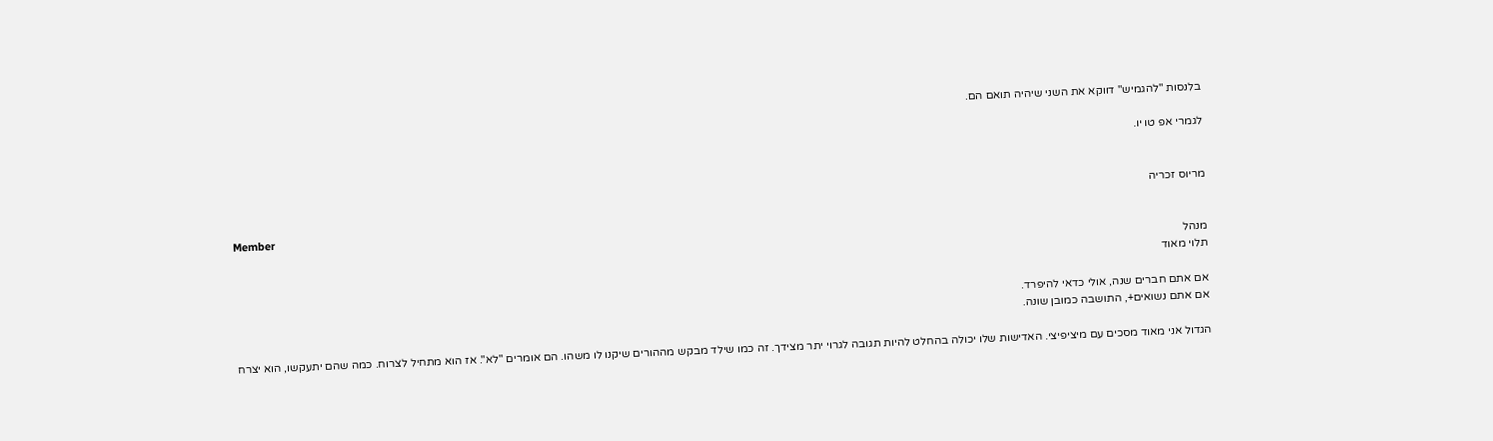בלנסות "להגמיש" דווקא את השני שיהיה תואם הם.

לגמרי אפ טו יו.


מריוס זכריה

Member
מנהל
תלוי מאוד

אם אתם חברים שנה, אולי כדאי להיפרד.
אם אתם נשואים+, התושבה כמובן שונה.

הגדול אני מאוד מסכים עם מיציפיצי. האדישות שלו יכולה בהחלט להיות תגובה לגרוי יתר מצידך. זה כמו שילד מבקש מההורים שיקנו לו משהו. הם אומרים "לא". אז הוא מתחיל לצרוח. כמה שהם יתעקשו, הוא יצרח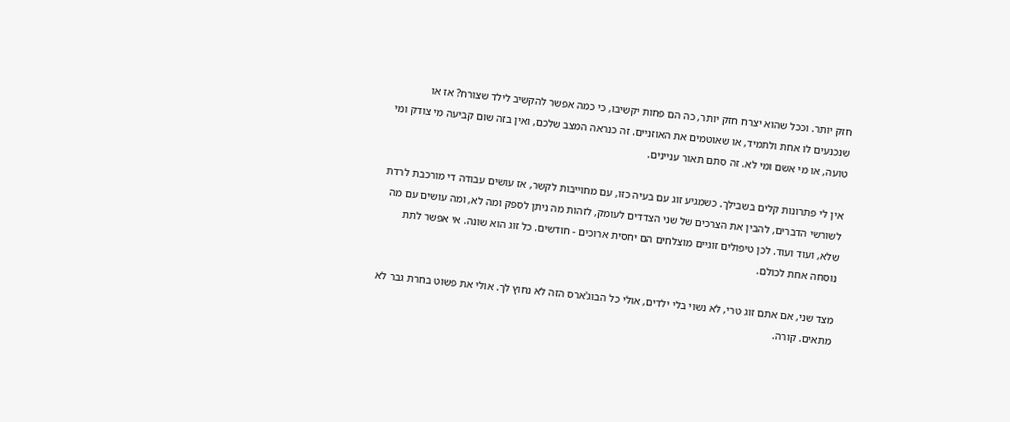חזק יותר. וככל שהוא יצרח חזק יותר, כה הם פחות יקשיבו, כי כמה אפשר להקשיב לילד שצורח? אז או שנכנעים לו אחת ולתמיד, או שאוטמים את האוזניים. זה כנראה המצב שלכם, ואין בזה שום קביעה מי צודק ומי טועה, או מי אשם ומי לא. זה סתם תאור עניינים.

אין לי פתרונות קלים בשבילך. כשמגיע זוג עם בעיה כזו, עם מחוייבות לקשר, אז עושים עבודה די מורכבת לרדת לשורשי הדברים, להבין את הצרכים של שני הצדדים לעומק, לזהות מה ניתן לספק ומה לא, ומה עושים עם מה שלא, ועוד ועוד. לכן טיפולים זוגיים מוצלחים הם יחסית ארוכים - חודשים. כל זוג הוא שונה. אי אפשר לתת נוסחה אחת לכולם.

מצד שני, אם אתם זוג טרי, לא נשוי בלי ילדים, אולי כל הבוג'ארס הזה לא נחוץ לך. אולי את פשוט בחרת גבר לא מתאים. קורה.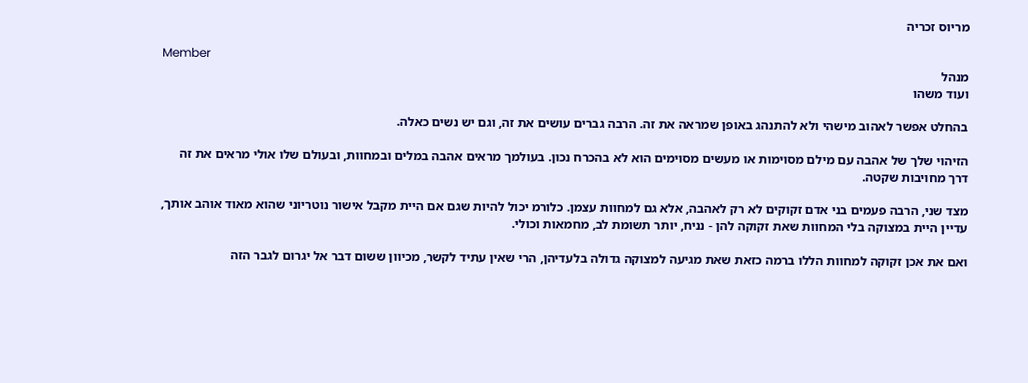מריוס זכריה

Member
מנהל
ועוד משהו

בהחלט אפשר לאהוב מישהי ולא להתנהג באופן שמראה את זה. הרבה גברים עושים את זה, וגם יש נשים כאלה.

הזיהוי שלך של אהבה עם מילם מסוימות או מעשים מסוימים הוא לא בהכרח נכון. בעולמך מראים אהבה במלים ובמחוות, ובעולם שלו אולי מראים את זה דרך מחויבות שקטה.

מצד שני, הרבה פעמים בני אדם זקוקים לא רק לאהבה, אלא גם למחוות עצמן. כלורמ יכול להיות שגם אם היית מקבל אישור נוטריוני שהוא מאוד אוהב אותך, עדיין היית במצוקה בלי המחוות שאת זקוקה להן - נניח, יותר תשומת לב, מחמאות וכולי.

ואם את אכן זקוקה למחוות הללו ברמה כזאת שאת מגיעה למצוקה גדולה בלעדיהן, הרי שאין עתיד לקשר, מכיוון ששום דבר אל יגרום לגבר הזה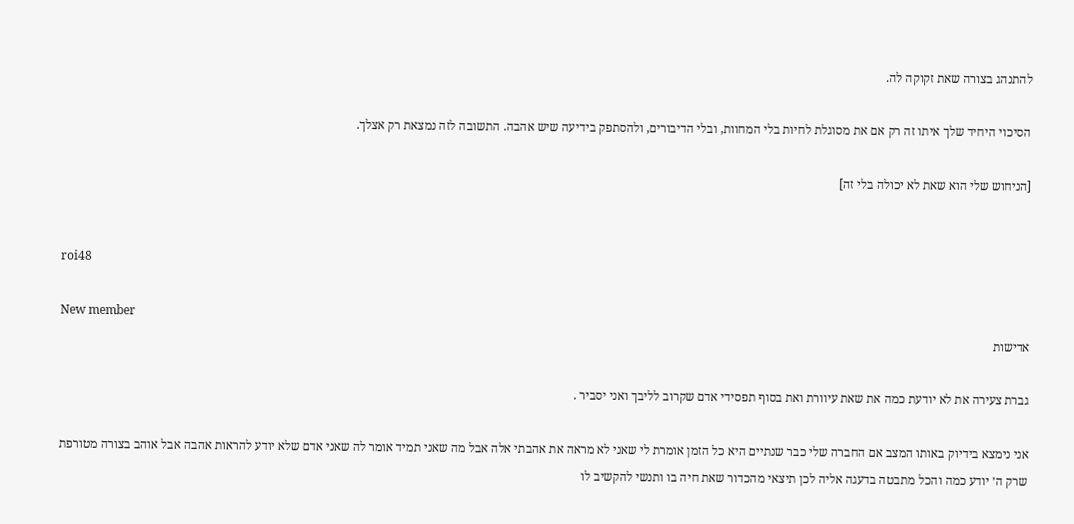להתנהג בצורה שאת זקוקה לה.

הסיכוי היחיד שלך איתו זה רק אם את מסוגלת לחיות בלי המחוות, ובלי הדיבורים, ולהסתפק בידיעה שיש אהבה. התשובה לזה נמצאת רק אצלך.

[הניחוש שלי הוא שאת לא יכולה בלי זה]


roi48

New member
אדישות

גברת צעירה את לא יודעת כמה את שאת עיוורת ואת בסוף תפסידי אדם שקרוב לליבך ואני יסביר .

אני נימצא בידיוק באותו המצב אם החברה שלי כבר שנתיים היא כל הזמן אומרת לי שאני לא מראה את אהבתי אלה אבל מה שאני תמיד אומר לה שאני אדם שלא יודע להראות אהבה אבל אוהב בצורה מטורפת שרק ה׳ יודע כמה והכל מתבטה בדעגה אליה לכן תיצאי מהכדור שאת חיה בו ותנשי להקשיב לו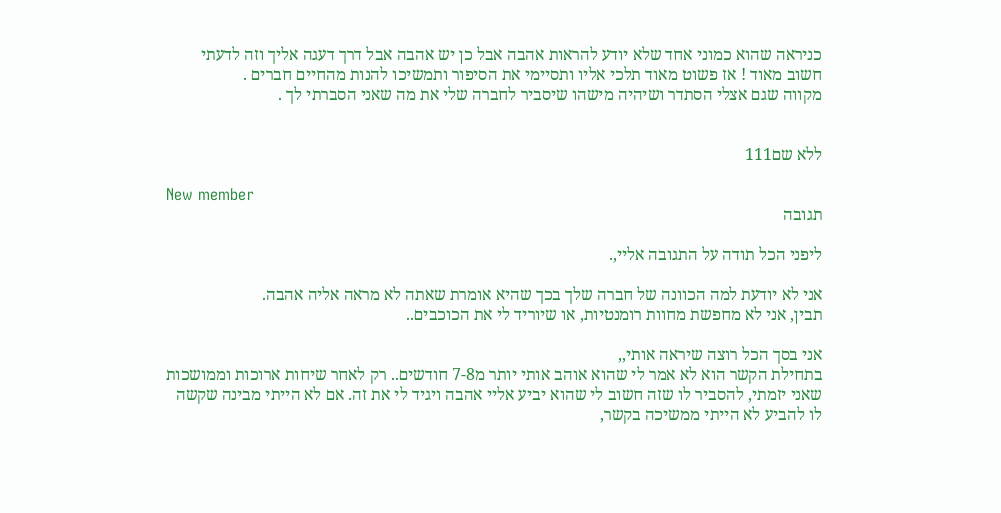כניראה שהוא כמוני אחד שלא יודע להראות אהבה אבל כן יש אהבה אבל דרך דעגה אליך וזה לדעתי חשוב מאוד ! אז פשוט מאוד תלכי אליו ותסיימי את הסיפור ותמשיכו להנות מהחיים חברים .
מקווה שגם אצלי הסתדר ושיהיה מישהו שיסביר לחברה שלי את מה שאני הסברתי לך .


ללא שם111

New member
תגובה

ליפני הכל תודה על התגובה אליי,.

אני לא יודעת למה הכוונה של חברה שלך בכך שהיא אומרת שאתה לא מראה אליה אהבה.
תבין, אני לא מחפשת מחוות רומנטיות, או שיוריד לי את הכוכבים..

אני בסך הכל רוצה שיראה אותי,,
בתחילת הקשר הוא לא אמר לי שהוא אוהב אותי יותר מ7-8 חודשים.. רק לאחר שיחות ארוכות וממושכות שאני יזמתי, להסביר לו שזה חשוב לי שהוא יביע אליי אהבה ויגיד לי את זה. אם לא הייתי מבינה שקשה לו להביע לא הייתי ממשיכה בקשר,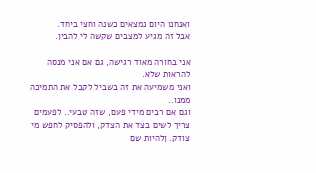ואנחנו היום נמצאים כשנה וחצי ביחד.
אבל זה מגיע למצבים שקשה לי להבין.

אני בחורה מאוד רגישה, גם אם אני מנסה להראות שלא.
ואני משמיעה את זה בשביל לקבל את התמיכה ממנו..
וגם אם רבים מידי פעם, שזה טבעי.. לפעמים צריך לשים בצד את הצדק, ולהפסיק לחפש מי צודק. ןלהיות שם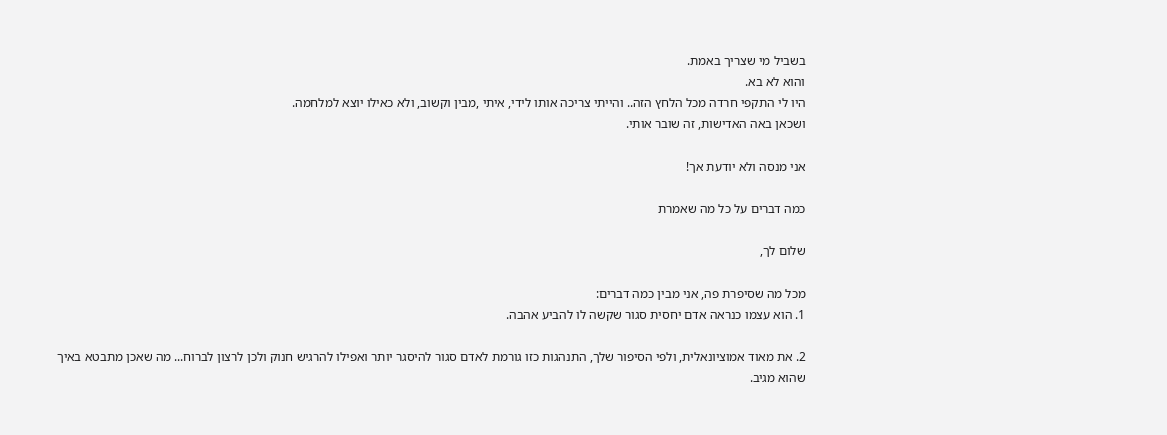בשביל מי שצריך באמת.
והוא לא בא.
היו לי התקפי חרדה מכל הלחץ הזה.. והייתי צריכה אותו לידי, איתי ,מבין וקשוב, ולא כאילו יוצא למלחמה.
ושכאן באה האדישות, זה שובר אותי.

אני מנסה ולא יודעת אך!

כמה דברים על כל מה שאמרת

שלום לך,

מכל מה שסיפרת פה, אני מבין כמה דברים:
1. הוא עצמו כנראה אדם יחסית סגור שקשה לו להביע אהבה.

2. את מאוד אמוציונאלית, ולפי הסיפור שלך, התנהגות כזו גורמת לאדם סגור להיסגר יותר ואפילו להרגיש חנוק ולכן לרצון לברוח... מה שאכן מתבטא באיך שהוא מגיב.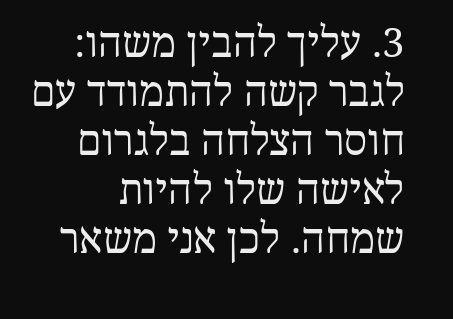3. עליך להבין משהו: לגבר קשה להתמודד עם חוסר הצלחה בלגרום לאישה שלו להיות שמחה. לכן אני משאר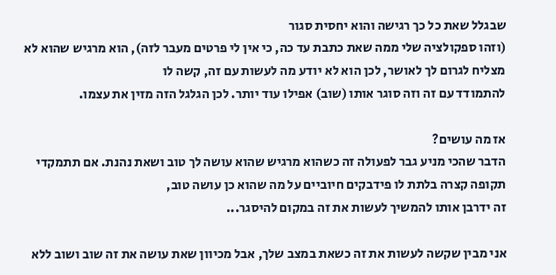שבגלל שאת כל כך רגישה והוא יחסית סגור
(וזהו ספקולציה שלי ממה שאת כתבת עד כה, כי אין לי פרטים מעבר לזה), הוא מרגיש שהוא לא מצליח לגרום לך לאושר, לכן הוא לא יודע מה לעשות עם זה, קשה לו
להתמודד עם זה וזה סוגר אותו (שוב) אפילו עוד יותר. לכן הגלגל הזה מזין את עצמו.

אז מה עושים?
הדבר שהכי מניע גבר לפעולה זה כשהוא מרגיש שהוא עושה לך טוב ושאת נהנת. אם תתמקדי תקופה קצרה בלתת לו פידבקים חיוביים על מה שהוא כן עושה טוב,
זה ידרבן אותו להמשיך לעשות את זה במקום להיסגר...

אני מבין שקשה לעשות את זה כשאת במצב שלך, אבל מכיוון שאת עושה את זה שוב ושוב ללא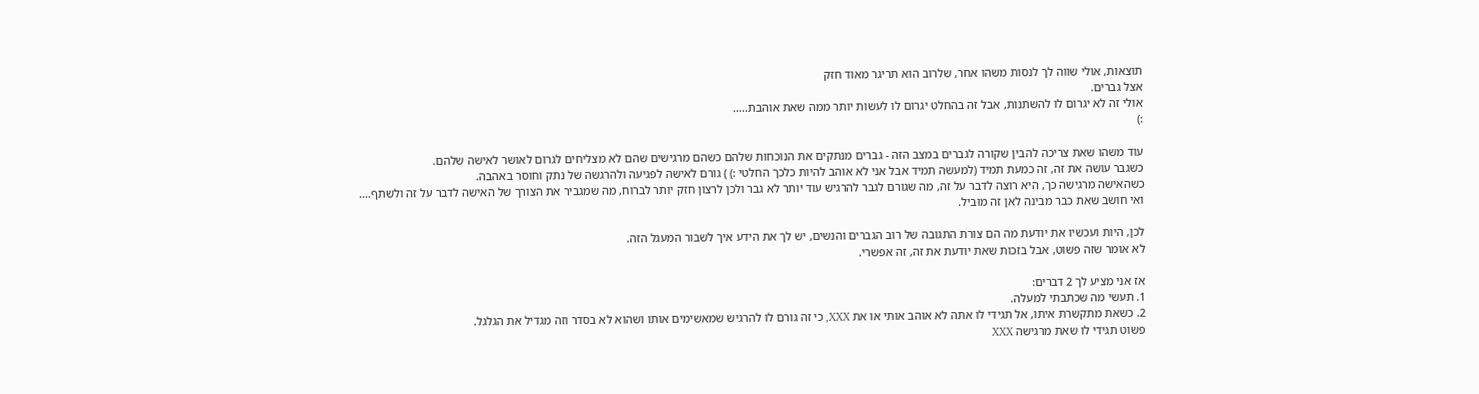תוצאות, אולי שווה לך לנסות משהו אחר, שלרוב הוא תריגר מאוד חזק
אצל גברים.
אולי זה לא יגרום לו להשתנות, אבל זה בהחלט יגרום לו לעשות יותר ממה שאת אוהבת.....
:)

עוד משהו שאת צריכה להבין שקורה לגברים במצב הזה - גברים מנתקים את הנוכחות שלהם כשהם מרגישים שהם לא מצליחים לגרום לאושר לאישה שלהם.
כשגבר עושה את זה, זה כמעת תמיד (למעשה תמיד אבל אני לא אוהב להיות כלכך החלטי :) ) גורם לאישה לפגיעה ולהרגשה של נתק וחוסר באהבה.
כשהאישה מרגישה כך, היא רוצה לדבר על זה, מה שגורם לגבר להרגיש עוד יותר לא גבר ולכן לרצון חזק יותר לברוח, מה שמגביר את הצורך של האישה לדבר על זה ולשתף....
ואי חושב שאת כבר מבינה לאן זה מוביל.

לכן, היות ועכשיו את יודעת מה הם צורת התגובה של רוב הגברים והנשים, יש לך את הידע איך לשבור המעגל הזה.
לא אומר שזה פשוט, אבל בזכות שאת יודעת את זה, זה אפשרי.

אז אני מציע לך 2 דברים:
1. תעשי מה שכתבתי למעלה.
2. כשאת מתקשרת איתו, אל תגידי לו אתה לא אוהב אותי או את XXX, כי זה גורם לו להרגיש שמאשימים אותו ושהוא לא בסדר וזה מגדיל את הגלגל.
פשוט תגידי לו שאת מרגישה XXX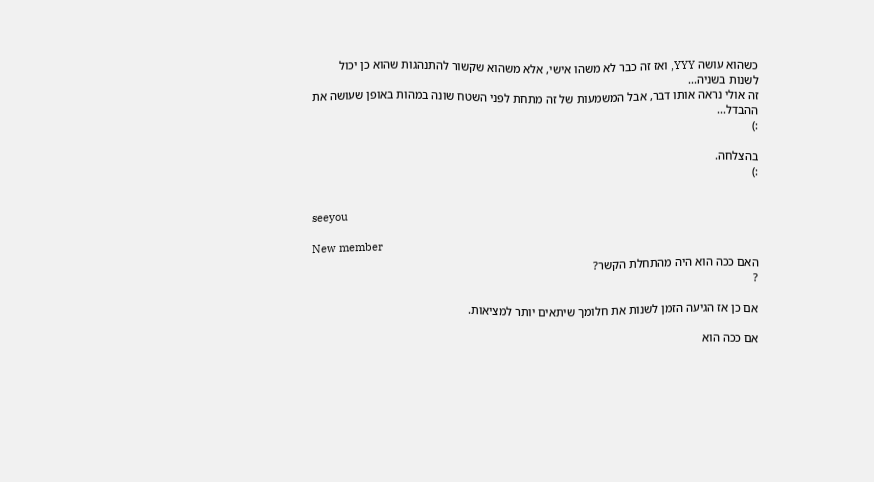כשהוא עושה YYY, ואז זה כבר לא משהו אישי, אלא משהוא שקשור להתנהגות שהוא כן יכול לשנות בשניה...
זה אולי נראה אותו דבר, אבל המשמעות של זה מתחת לפני השטח שונה במהות באופן שעושה את ההבדל...
:)

בהצלחה.
:)


seeyou

New member
האם ככה הוא היה מהתחלת הקשר?
?

אם כן אז הגיעה הזמן לשנות את חלומך שיתאים יותר למציאות.

אם ככה הוא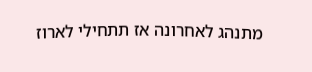מתנהג לאחרונה אז תתחילי לארוז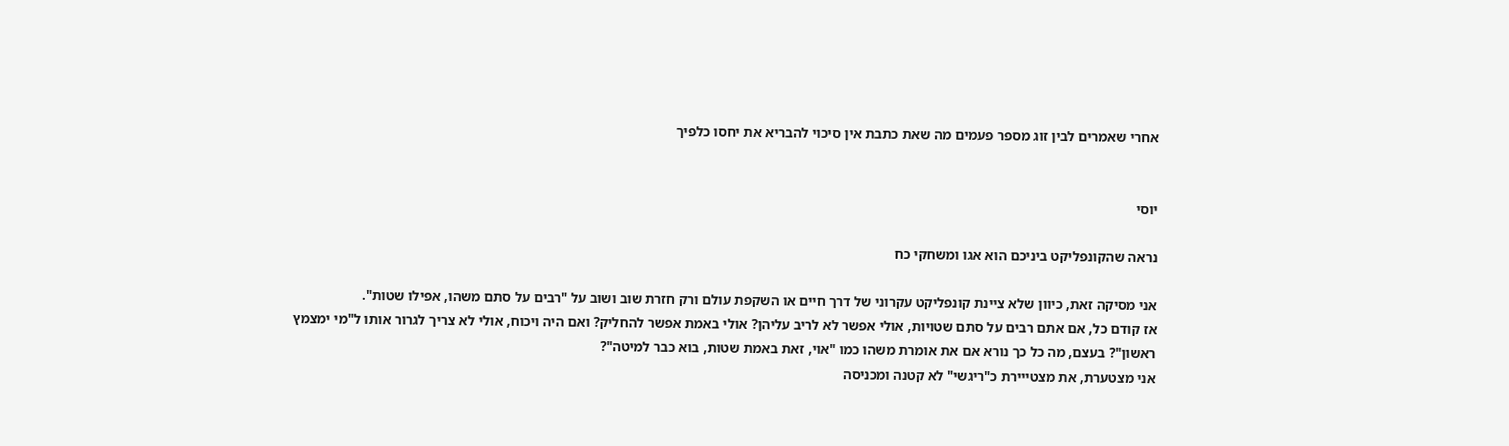אחרי שאמרים לבין זוג מספר פעמים מה שאת כתבת אין סיכוי להבריא את יחסו כלפיך


יוסי

נראה שהקונפליקט ביניכם הוא אגו ומשחקי כח

אני מסיקה זאת, כיוון שלא ציינת קונפליקט עקרוני של דרך חיים או השקפת עולם ורק חזרת שוב ושוב על "רבים על סתם משהו, אפילו שטות".
אז קודם כל, אם אתם רבים על סתם שטויות, אולי אפשר לא לריב עליהן? אולי באמת אפשר להחליק? ואם היה ויכוח, אולי לא צריך לגרור אותו ל"מי ימצמץ ראשון"? בעצם, מה כל כך נורא אם את אומרת משהו כמו "אוי, זאת באמת שטות, בוא כבר למיטה"?
אני מצטערת, את מצטייירת כ"ריגשי" לא קטנה ומכניסה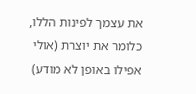את עצמך לפינות הללו, כלומר את יוצרת (אולי אפילו באופן לא מודע)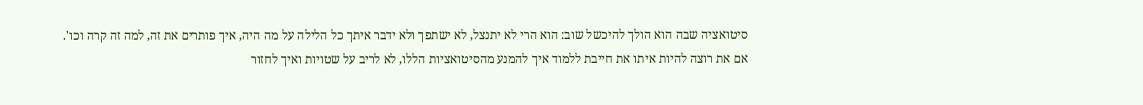סיטואציה שבה הוא הולך להיכשל שוב: הוא הרי לא יתנצל, לא ישתפך ולא ידבר איתך כל הלילה על מה היה, איך פותרים את זה, למה זה קרה וכו'.
אם את רוצה להיות איתו את חייבת ללמוד איך להמנע מהסיטואציות הללו, לא לריב על שטויות ואיך לחזור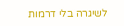לשיגרה בלי דרמות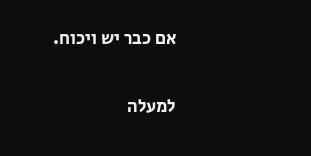אם כבר יש ויכוח.

למעלה